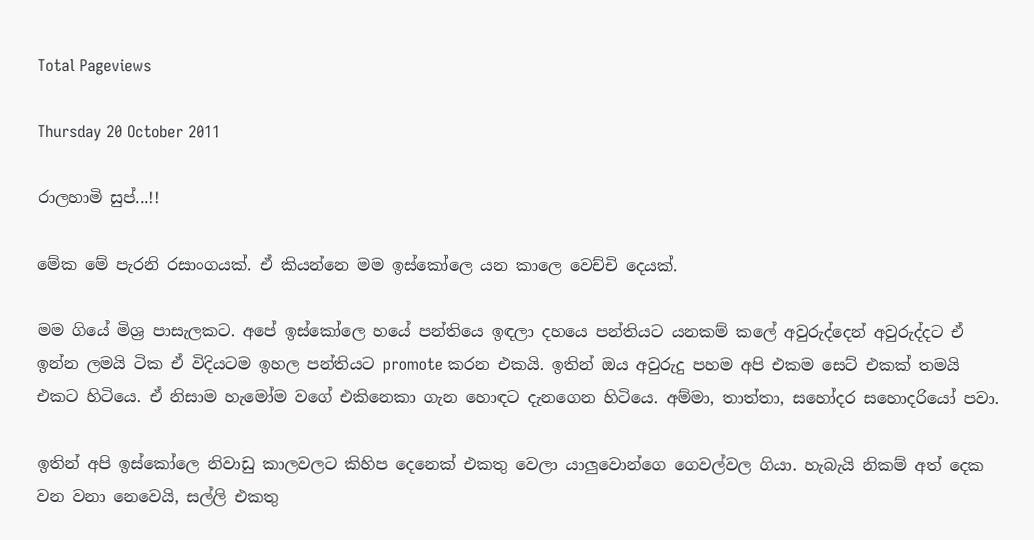Total Pageviews

Thursday 20 October 2011

රාලහාමි සුප්...!!

මේක මේ පැරනි රසාංගයක්. ඒ කියන්නෙ මම ඉස්කෝලෙ යන කාලෙ වෙච්චි දෙයක්.

මම ගියේ මිශ්‍ර පාසැලකට. අපේ ඉස්කෝලෙ හයේ පන්තියෙ ඉඳලා දහයෙ පන්තියට යනකම් කලේ අවුරුද්දෙන් අවුරුද්දට ඒ ඉන්න ලමයි ටික ඒ විදියටම ඉහල පන්තියට promote කරන එකයි. ඉතින් ඔය අවුරුදු පහම අපි එකම සෙට් එකක් තමයි එකට හිටියෙ. ඒ නිසාම හැමෝම වගේ එකිනෙකා ගැන හොඳට දැනගෙන හිටියෙ. අම්මා, තාත්තා, සහෝදර සහොදරියෝ පවා.

ඉතින් අපි ඉස්කෝලෙ නිවාඩු කාලවලට කිහිප දෙනෙක් එකතු වෙලා යාලුවොන්ගෙ ගෙවල්වල ගියා. හැබැයි නිකම් අත් දෙක වන වනා නෙවෙයි, සල්ලි එකතු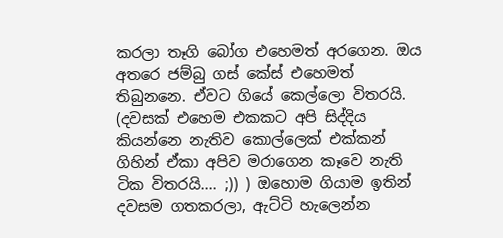කරලා තෑගි බෝග එහෙමත් අරගෙන. ඔය අතරෙ ජම්බු ගස් කේස් එහෙමත් තිබුනනෙ. ඒවට ගියේ කෙල්ලො විතරයි. (දවසක් එහෙම එකකට අපි සිද්දිය කියන්නෙ නැතිව කොල්ලෙක් එක්කන් ගිහින් ඒකා අපිව මරාගෙන කෑවෙ නැති ටික විතරයි.... ;)) ) ඔහොම ගියාම ඉතින් දවසම ගතකරලා, ඇට්ටි හැලෙන්න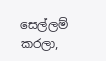සෙල්ලම් කරලා,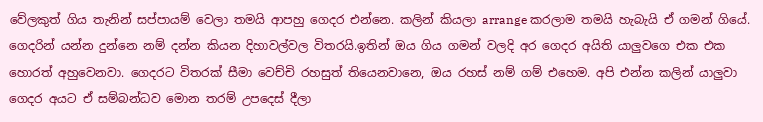වේලකුත් ගිය තැනින් සප්පායම් වෙලා තමයි ආපහු ගෙදර එන්නෙ. කලින් කියලා arrange කරලාම තමයි හැබැයි ඒ ගමන් ගියේ. ගෙදරින් යන්න දුන්නෙ නම් දන්න කියන දිහාවල්වල විතරයි.ඉතින් ඔය ගිය ගමන් වලදි අර ගෙදර අයිති යාලුවගෙ එක එක හොරත් අහුවෙනවා. ගෙදරට විතරක් සීමා වෙච්චි රහසුත් තියෙනවානෙ, ඔය රහස් නම් ගම් එහෙම. අපි එන්න කලින් යාලුවා ගෙදර අයට ඒ සම්බන්ධව මොන තරම් උපදෙස් දීලා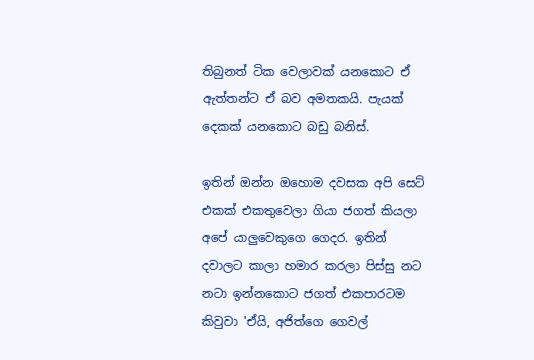තිබුනත් ටික වෙලාවක් යනකොට ඒ ඇත්තන්ට ඒ බව අමතකයි. පැයක් දෙකක් යනකොට බඩු බනිස්.

ඉතින් ඔන්න ඔහොම දවසක අපි සෙට් එකක් එකතුවෙලා ගියා ජගත් කියලා අපේ යාලුවෙකුගෙ ගෙදර. ඉතින් දවාලට කාලා හමාර කරලා පිස්සු නට නටා ඉන්නකොට ජගත් එකපාරටම කිවුවා 'ඒයි, අජිත්ගෙ ගෙවල්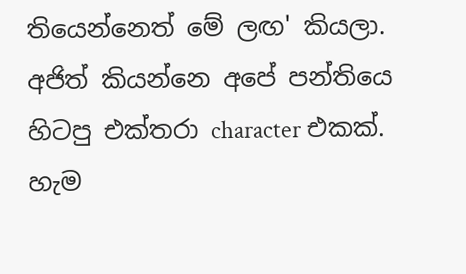තියෙන්නෙත් මේ ලඟ' කියලා. අජිත් කියන්නෙ අපේ පන්තියෙ හිටපු එක්තරා character එකක්. හැම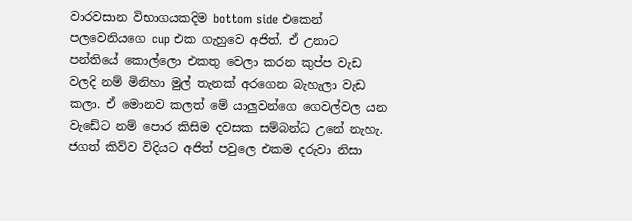වාරවසාන විභාගයකදිම bottom side එකෙන් පලවෙනියගෙ cup එක ගැහුවෙ අජිත්. ඒ උනාට පන්තියේ කොල්ලො එකතු වෙලා කරන කුප්ප වැඩ වලදි නම් මිනිහා මුල් තැනක් අරගෙන බැහැලා වැඩ කලා. ඒ මොනව කලත් මේ යාලුවන්ගෙ ගෙවල්වල යන වැඩේට නම් පොර කිසිම දවසක සම්බන්ධ උනේ නැහැ. ජගත් කිව්ව විදියට අජිත් පවුලෙ එකම දරුවා නිසා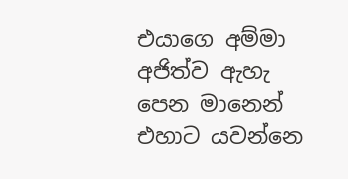එයාගෙ අම්මා අජිත්ව ඇහැ පෙන මානෙන් එහාට යවන්නෙ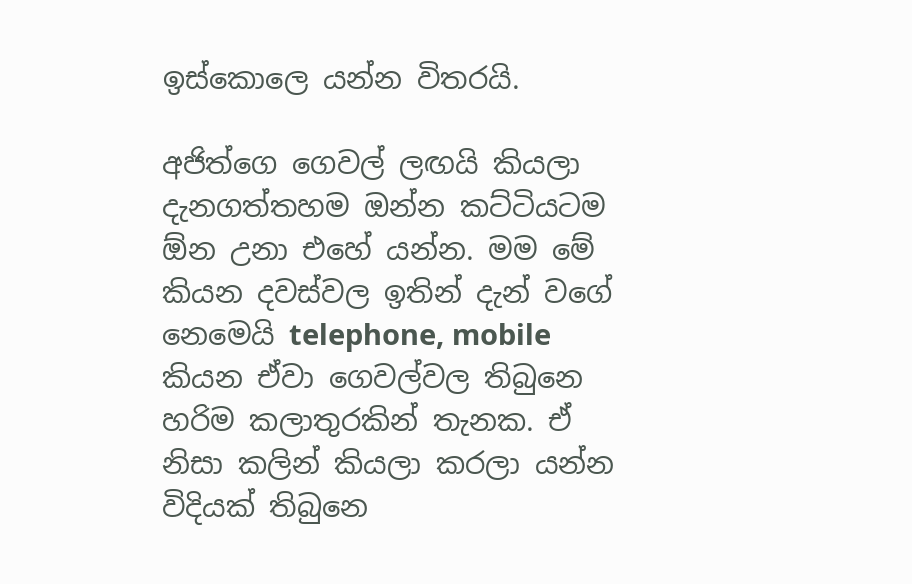ඉස්කොලෙ යන්න විතරයි.

අජිත්ගෙ ගෙවල් ලඟයි කියලා දැනගත්තහම ඔන්න කට්ටියටම ඕන උනා එහේ යන්න. මම මේ කියන දවස්වල ඉතින් දැන් වගේ නෙමෙයි telephone, mobile කියන ඒවා ගෙවල්වල තිබුනෙ හරිම කලාතුරකින් තැනක. ඒ නිසා කලින් කියලා කරලා යන්න විදියක් තිබුනෙ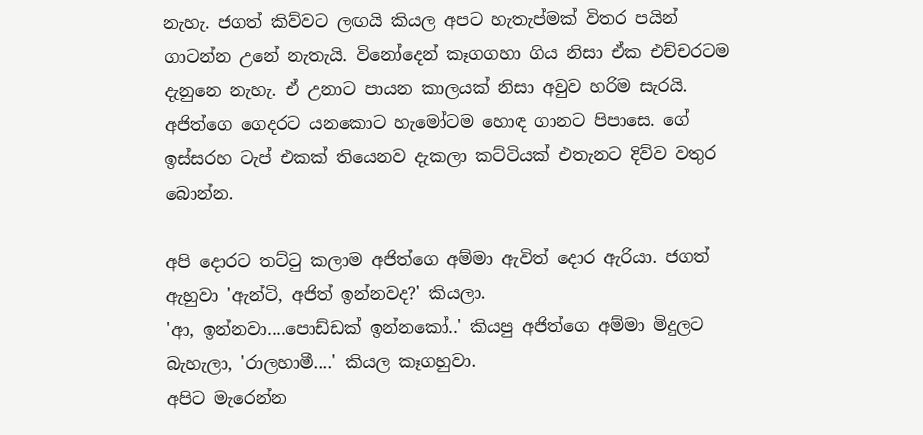නැහැ. ජගත් කිව්වට ලඟයි කියල අපට හැතැප්මක් විතර පයින් ගාටන්න උනේ නැතැයි. විනෝදෙන් කෑගගහා ගිය නිසා ඒක එච්චරටම දැනුනෙ නැහැ. ඒ උනාට පායන කාලයක් නිසා අවුව හරිම සැරයි. අජිත්ගෙ ගෙදරට යනකොට හැමෝටම හොඳ ගානට පිපාසෙ. ගේ ඉස්සරහ ටැප් එකක් තියෙනව දැකලා කට්ටියක් එතැනට දිව්ව වතුර බොන්න.

අපි දොරට තට්ටු කලාම අජිත්ගෙ අම්මා ඇවිත් දොර ඇරියා. ජගත් ඇහුවා 'ඇන්ටි, අජිත් ඉන්නවද?' කියලා.
'ආ, ඉන්නවා....පොඩ්ඩක් ඉන්නකෝ..' කියපු අජිත්ගෙ අම්මා මිදුලට බැහැලා, 'රාලහාමී....' කියල කෑගහුවා.
අපිට මැරෙන්න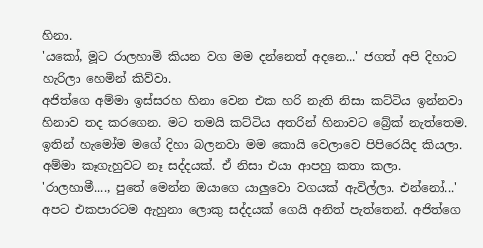හිනා.
'යකෝ, මූට රාලහාමි කියන වග මම දන්නෙත් අදනෙ...' ජගත් අපි දිහාට හැරිලා හෙමින් කිව්වා.
අජිත්ගෙ අම්මා ඉස්සරහ හිනා වෙන එක හරි නැති නිසා කට්ටිය ඉන්නවා හිනාව තද කරගෙන. මට තමයි කට්ටිය අතරින් හිනාවට බ්‍රේක් නැත්තෙම. ඉතින් හැමෝම මගේ දිහා බලනවා මම කොයි වෙලාවෙ පිපිරෙයිද කියලා.
අම්මා කෑගැහුවට නෑ සද්දයක්. ඒ නිසා එයා ආපහු කතා කලා.
'රාලහාමී...., පුතේ මෙන්න ඔයාගෙ යාලුවො වගයක් ඇවිල්ලා. එන්නෝ...'
අපට එකපාරටම ඇහුනා ලොකු සද්දයක් ගෙයි අනිත් පැත්තෙන්. අජිත්ගෙ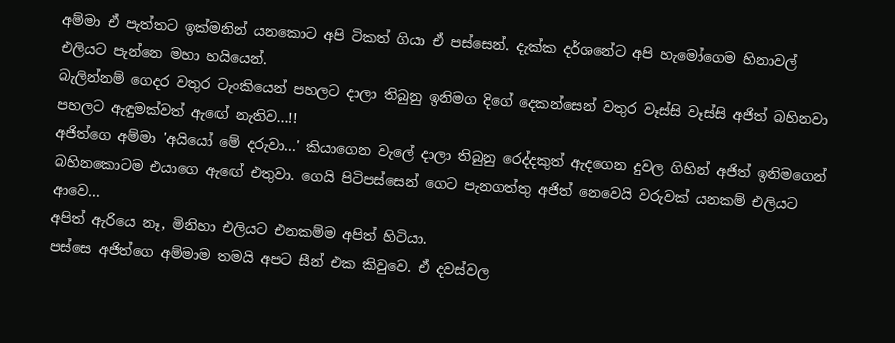අම්මා ඒ පැත්තට ඉක්මනින් යනකොට අපි ටිකත් ගියා ඒ පස්සෙන්. දැක්ක දර්ශනේට අපි හැමෝගෙම හිනාවල් එලියට පැන්නෙ මහා හයියෙන්.
බැලින්නම් ගෙදර වතුර ටැංකියෙන් පහලට දාලා තිබුනු ඉනිමග දිගේ දෙකන්සෙන් වතුර වෑස්සි වෑස්සි අජිත් බහිනවා පහලට ඇඳුමක්වත් ඇඟේ නැතිව...!!
අජිත්ගෙ අම්මා 'අයියෝ මේ දරුවා...' කියාගෙන වැලේ දාලා තිබුනු රෙද්දකුත් ඇදගෙන දුවල ගිහින් අජිත් ඉනිමගෙන් බහිනකොටම එයාගෙ ඇඟේ එතුවා. ගෙයි පිටිපස්සෙන් ගෙට පැනගත්තු අජිත් නෙවෙයි වරුවක් යනකම් එලියට ආවෙ...
අපිත් ඇරියෙ නෑ, මිනිහා එලියට එනකම්ම අපිත් හිටියා.
පස්සෙ අජිත්ගෙ අම්මාම තමයි අපට සීන් එක කිවුවෙ. ඒ දවස්වල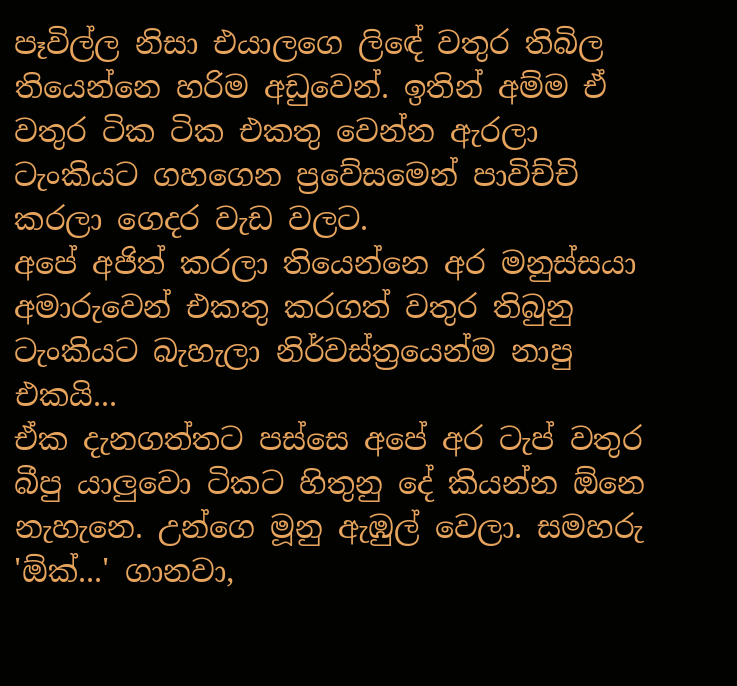පෑවිල්ල නිසා එයාලගෙ ලිඳේ වතුර තිබිල තියෙන්නෙ හරිම අඩුවෙන්. ඉතින් අම්ම ඒ වතුර ටික ටික එකතු වෙන්න ඇරලා ටැංකියට ගහගෙන ප්‍රවේසමෙන් පාවිච්චි කරලා ගෙදර වැඩ වලට.
අපේ අජිත් කරලා තියෙන්නෙ අර මනුස්සයා අමාරුවෙන් එකතු කරගත් වතුර තිබුනු ටැංකියට බැහැලා නිර්වස්ත්‍රයෙන්ම නාපු එකයි...
ඒක දැනගත්තට පස්සෙ අපේ අර ටැප් වතුර බීපු යාලුවො ටිකට හිතුනු දේ කියන්න ඕනෙ නැහැනෙ. උන්ගෙ මූනු ඇඹුල් වෙලා. සමහරු 'ඕක්...' ගානවා,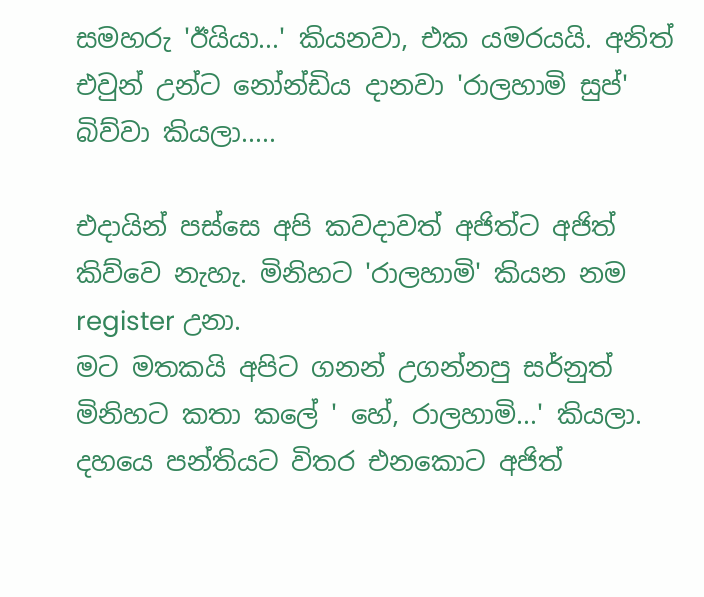සමහරු 'ඊයියා...' කියනවා, එක යමරයයි. අනිත් එවුන් උන්ට නෝන්ඩිය දානවා 'රාලහාමි සුප්' බිව්වා කියලා.....

එදායින් පස්සෙ අපි කවදාවත් අජිත්ට අජිත් කිව්වෙ නැහැ. මිනිහට 'රාලහාමි' කියන නම  register උනා.
මට මතකයි අපිට ගනන් උගන්නපු සර්නුත් මිනිහට කතා කලේ ' හේ, රාලහාමි...' කියලා. දහයෙ පන්තියට විතර එනකොට අජිත්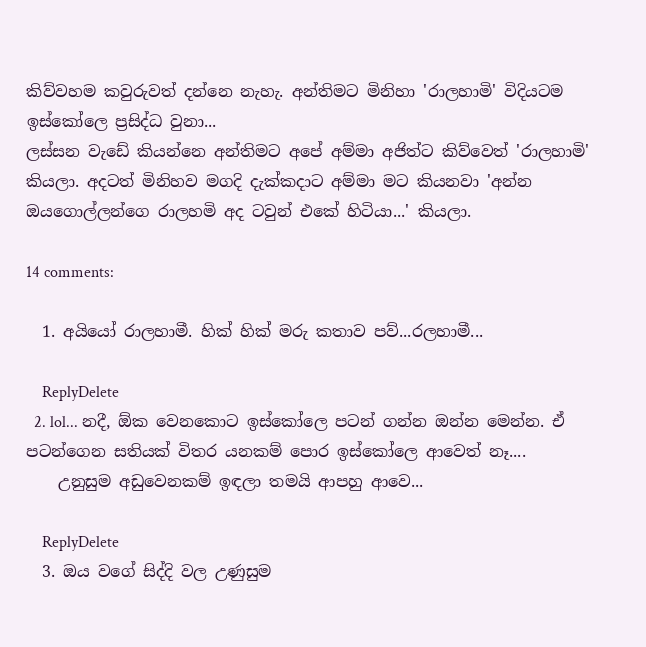කිව්වහම කවුරුවත් දන්නෙ නැහැ. අන්තිමට මිනිහා 'රාලහාමි' විදියටම ඉස්කෝලෙ ප්‍රසිද්ධ වුනා...
ලස්සන වැඩේ කියන්නෙ අන්තිමට අපේ අම්මා අජිත්ට කිව්වෙත් 'රාලහාමි' කියලා. අදටත් මිනිහව මගදි දැක්කදාට අම්මා මට කියනවා 'අන්න ඔයගොල්ලන්ගෙ රාලහමි අද ටවුන් එකේ හිටියා...' කියලා.

14 comments:

  1. අයියෝ රාලහාමී. හික් හික් මරු කතාව පව්...රලහාමී...

    ReplyDelete
  2. lol... නදී, ඕක වෙනකොට ඉස්කෝලෙ පටන් ගන්න ඔන්න මෙන්න. ඒ පටන්ගෙන සතියක් විතර යනකම් පොර ඉස්කෝලෙ ආවෙත් නෑ....
    උනුසුම අඩුවෙනකම් ඉඳලා තමයි ආපහු ආවෙ...

    ReplyDelete
  3. ඔය වගේ සිද්දි වල උණුසුම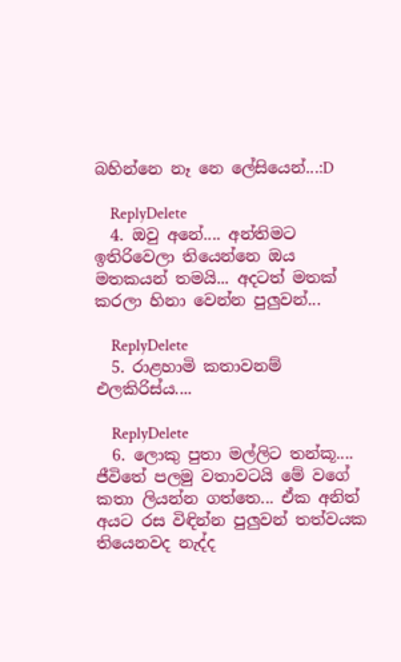බහින්නෙ නෑ නෙ ලේසියෙන්...:D

    ReplyDelete
  4. ඔවු අනේ.... අන්තිමට ඉතිරිවෙලා තියෙන්නෙ ඔය මතකයන් තමයි... අදටත් මතක් කරලා හිනා වෙන්න පුලුවන්...

    ReplyDelete
  5. රාළහාමි කතාවනම් එලකිරිස්ය....

    ReplyDelete
  6. ලොකු පුතා මල්ලිට තන්කූ.... ජීවිතේ පලමු වතාවටයි මේ වගේ කතා ලියන්න ගත්තෙ... ඒක අනිත් අයට රස විඳින්න පුලුවන් තත්වයක තියෙනවද නැද්ද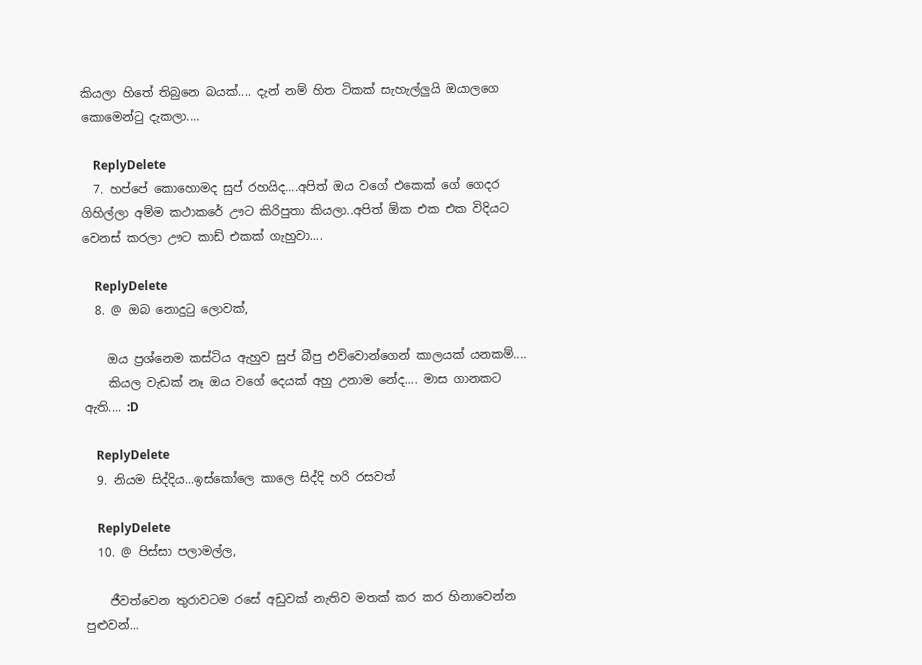කියලා හිතේ තිබුනෙ බයක්.... දැන් නම් හිත ටිකක් සැහැල්ලුයි ඔයාලගෙ කොමෙන්ටු දැකලා....

    ReplyDelete
  7. හප්පේ කොහොමද සුප් රහයිද....අපිත් ඔය වගේ එකෙක් ගේ ගෙදර ගිහිල්ලා අම්ම කථාකරේ ඌට කිරිපුතා කියලා..අපිත් ඕක එක එක විදියට වෙනස් කරලා ඌට කාඩ් එකක් ගැහුවා....

    ReplyDelete
  8. @ ඔබ නොදුටු ලොවක්,

    ඔය ප්‍රශ්නෙම කස්ටිය ඇහුව සුප් බීපු එව්වොන්ගෙන් කාලයක් යනකම්....
    කියල වැඩක් නෑ ඔය වගේ දෙයක් අහු උනාම නේද.... මාස ගානකට ඇති.... :D

    ReplyDelete
  9. නියම සිද්දිය...ඉස්කෝලෙ කාලෙ සිද්දි හරි රසවත්

    ReplyDelete
  10. @ පිස්සා පලාමල්ල,

    ජීවත්වෙන තුරාවටම රසේ අඩුවක් නැතිව මතක් කර කර හිනාවෙන්න පුළුවන්...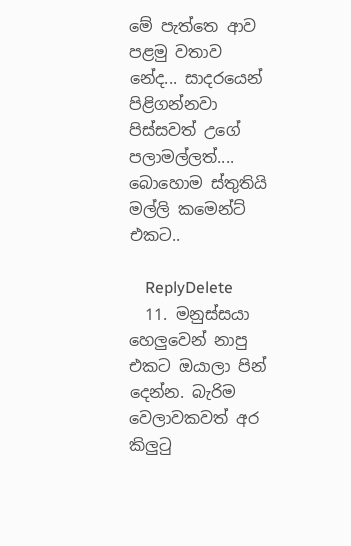මේ පැත්තෙ ආව පළමු වතාව නේද... සාදරයෙන් පිළිගන්නවා පිස්සවත් උගේ පලාමල්ලත්.... බොහොම ස්තුතියි මල්ලි කමෙන්ට් එකට..

    ReplyDelete
  11. මනුස්සයා හෙලුවෙන් නාපු එකට ඔයාලා පින් දෙන්න. බැරිම වෙලාවකවත් අර කිලුටු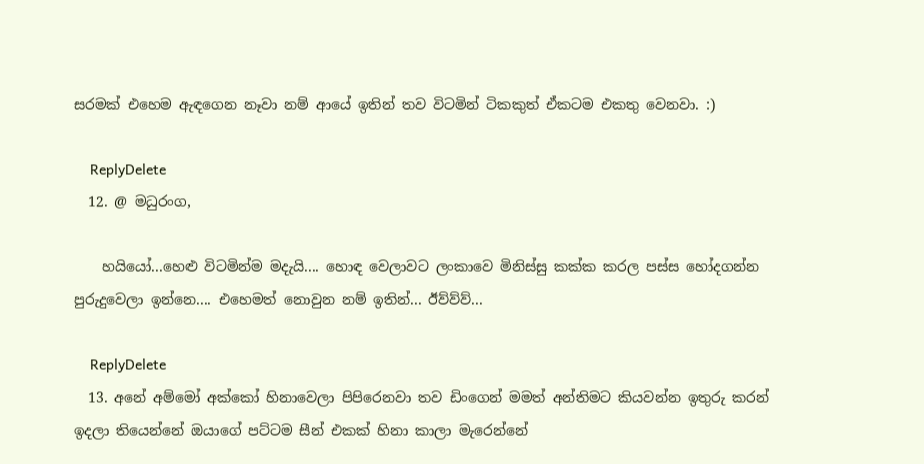සරමක් එහෙම ඇඳගෙන නෑවා නම් ආයේ ඉතින් තව විටමින් ටිකකුත් ඒකටම එකතු වෙනවා. :)

    ReplyDelete
  12. @ මධුරංග,

    හයියෝ...හෙළු විටමින්ම මදැයි.... හොඳ වෙලාවට ලංකාවෙ මිනිස්සු කක්ක කරල පස්ස හෝදගන්න පුරුදුවෙලා ඉන්නෙ.... එහෙමත් නොවුන නම් ඉතින්... ඊව්ව්ව්...

    ReplyDelete
  13. අනේ අම්මෝ අක්කෝ හිනාවෙලා පිපිරෙනවා තව ඩිංගෙන් මමත් අන්තිමට කියවන්න ඉතුරු කරන් ඉදලා තියෙන්නේ ඔයාගේ පට්ටම සීන් එකක් හිනා කාලා මැරෙන්නේ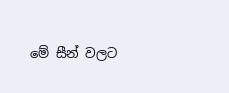මේ සීන් වලට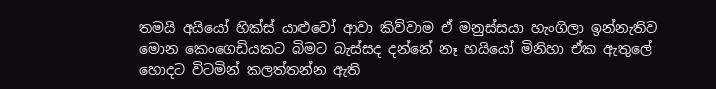තමයි අයියෝ හික්ස් යාළුවෝ ආවා කිව්වාම ඒ මනුස්සයා හැංගිලා ඉන්නැතිව මොන කෙංගෙඩියකට බිමට බැස්සද දන්නේ නෑ හයියෝ මිනිහා ඒක ඇතුලේ හොදට විටමින් කලත්තන්න ඇති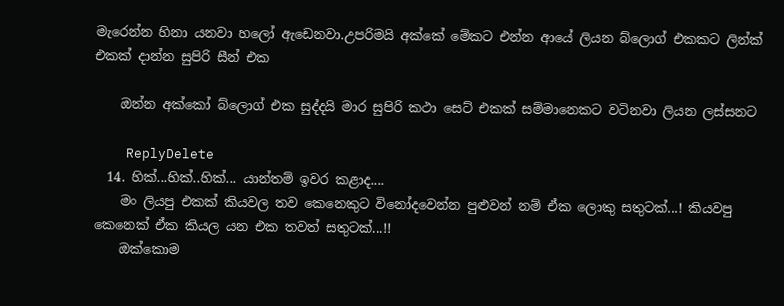මැරෙන්න හිනා යනවා හලෝ ඇඩෙනවා.උපරිමයි අක්කේ මේකට එන්න ආයේ ලියන බ්ලොග් එකකට ලින්ක් එකක් දාන්න සුපිරි සීන් එක

    ඔන්න අක්කෝ බ්ලොග් එක සුද්දයි මාර සුපිරි කථා සෙට් එකක් සම්මානෙකට වටිනවා ලියන ලස්සනට

    ReplyDelete
  14. හික්...හික්..හික්... යාන්තම් ඉවර කළාද....
    මං ලියපු එකක් කියවල තව කෙනෙකුට විනෝදවෙන්න පුළුවන් නම් ඒක ලොකු සතුටක්...! කියවපු කෙනෙක් ඒක කියල යන එක තවත් සතුටක්...!!
    ඔක්කොම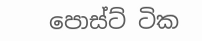පොස්ට් ටික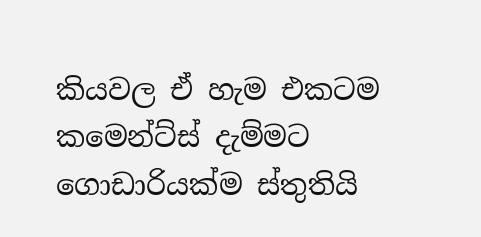කියවල ඒ හැම එකටම කමෙන්ට්ස් දැම්මට ගොඩාරියක්ම ස්තුතියි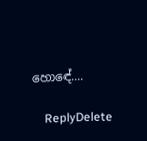හොඳේ....

    ReplyDelete